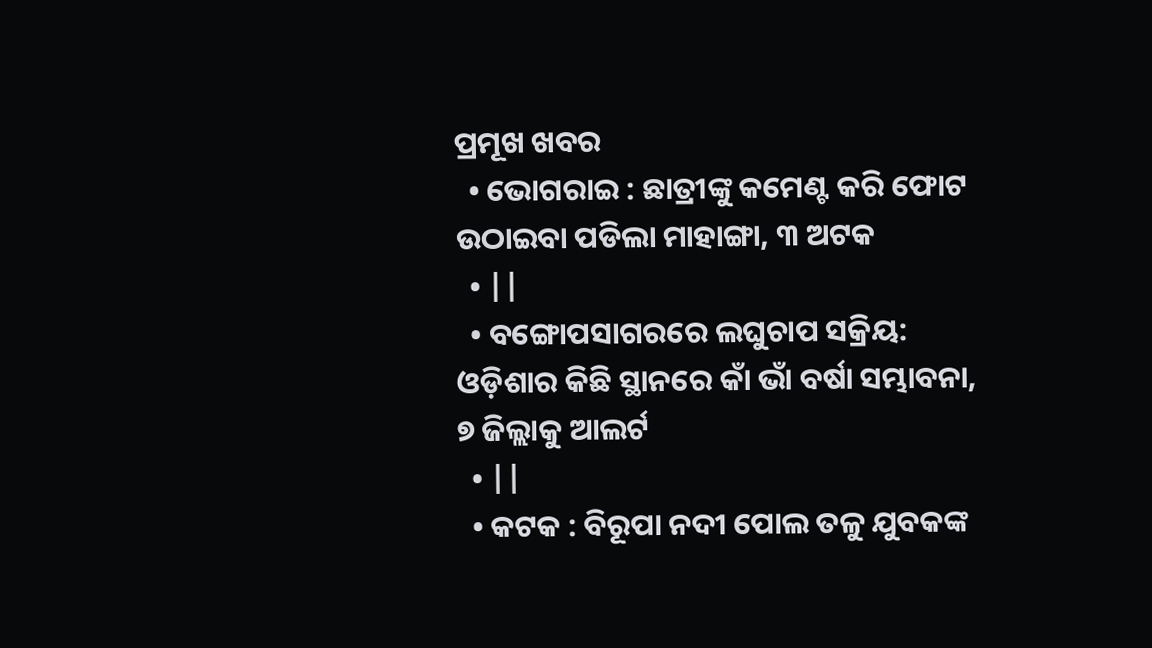ପ୍ରମୂଖ ଖବର
  • ଭୋଗରାଇ : ଛାତ୍ରୀଙ୍କୁ କମେଣ୍ଟ କରି ଫୋଟ ଉଠାଇବା ପଡିଲା ମାହାଙ୍ଗା, ୩ ଅଟକ
  • ||
  • ବଙ୍ଗୋପସାଗରରେ ଲଘୁଚାପ ସକ୍ରିୟ: ଓଡ଼ିଶାର କିଛି ସ୍ଥାନରେ କାଁ ଭାଁ ବର୍ଷା ସମ୍ଭାବନା, ୭ ଜିଲ୍ଲାକୁ ଆଲର୍ଟ
  • ||
  • କଟକ : ବିରୂପା ନଦୀ ପୋଲ ତଳୁ ଯୁବକଙ୍କ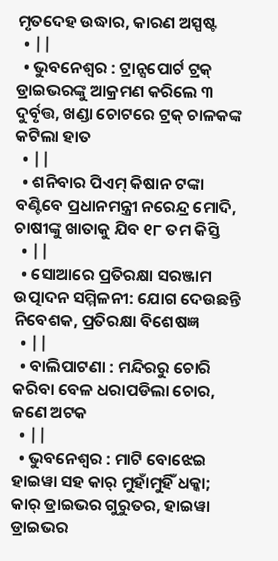ମୃତଦେହ ଉଦ୍ଧାର, କାରଣ ଅସ୍ପଷ୍ଟ
  • ||
  • ଭୁବନେଶ୍ୱର : ଟ୍ରାନ୍ସପୋର୍ଟ ଟ୍ରକ୍ ଡ୍ରାଇଭରଙ୍କୁ ଆକ୍ରମଣ କରିଲେ ୩ ଦୁର୍ବୃତ୍ତ, ଖଣ୍ଡା ଚୋଟରେ ଟ୍ରକ୍ ଚାଳକଙ୍କ କଟିଲା ହାତ
  • ||
  • ଶନିବାର ପିଏମ୍‌ କିଷାନ ଟଙ୍କା ବଣ୍ଟିବେ ପ୍ରଧାନମନ୍ତ୍ରୀ ନରେନ୍ଦ୍ର ମୋଦି, ଚାଷୀଙ୍କୁ ଖାତାକୁ ଯିବ ୧୮ ତମ କିସ୍ତି
  • ||
  • ସୋଆରେ ପ୍ରତିରକ୍ଷା ସରଞ୍ଜାମ ଉତ୍ପାଦନ ସମ୍ମିଳନୀ: ଯୋଗ ଦେଉଛନ୍ତି ନିବେଶକ, ପ୍ରତିରକ୍ଷା ବିଶେଷଜ୍ଞ
  • ||
  • ବାଲିପାଟଣା : ମନ୍ଦିରରୁ ଚୋରି କରିବା ବେଳ ଧରାପଡିଲା ଚୋର, ଜଣେ ଅଟକ
  • ||
  • ଭୁବନେଶ୍ୱର : ମାଟି ବୋଝେଇ ହାଇୱା ସହ କାର୍ ମୁହାଁମୁହିଁ ଧକ୍କା; କାର୍ ଡ୍ରାଇଭର ଗୁରୁତର, ହାଇୱା ଡ୍ରାଇଭର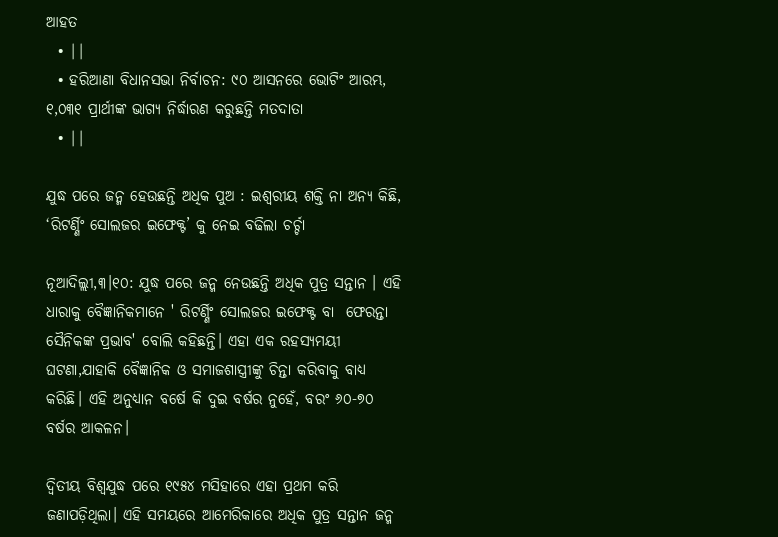ଆହତ
  • ||
  • ହରିଆଣା ବିଧାନସଭା ନିର୍ବାଚନ: ୯୦ ଆସନରେ ଭୋଟିଂ ଆରମ୍ଭ, ୧,୦୩୧ ପ୍ରାର୍ଥୀଙ୍କ ଭାଗ୍ୟ ନିର୍ଦ୍ଧାରଣ କରୁଛନ୍ତି ମତଦାତା
  • ||

ଯୁଦ୍ଧ ପରେ ଜନ୍ମ ହେଉଛନ୍ତି ଅଧିକ ପୁଅ : ଇଶ୍ବରୀୟ ଶକ୍ତି ନା ଅନ୍ୟ କିଛି, ‘ରିଟର୍ଣ୍ଣିଂ ସୋଲଜର ଇଫେକ୍ଟ’ କୁ ନେଇ ବଢିଲା ଚର୍ଚ୍ଚା

ନୂଆଦିଲ୍ଲୀ,୩।୧୦: ଯୁଦ୍ଧ ପରେ ଜନ୍ମ ନେଉଛନ୍ତି ଅଧିକ ପୁତ୍ର ସନ୍ତାନ । ଏହି ଧାରାକୁ ବୈଜ୍ଞାନିକମାନେ ' ରିଟର୍ଣ୍ଣିଂ ସୋଲଜର ଇଫେକ୍ଟ ବା  ଫେରନ୍ତା ସୈନିକଙ୍କ ପ୍ରଭାବ' ବୋଲି କହିଛନ୍ତି। ଏହା ଏକ ରହସ୍ୟମୟୀ ଘଟଣା,ଯାହାକି ବୈଜ୍ଞାନିକ ଓ ସମାଜଶାସ୍ତ୍ରୀଙ୍କୁ ଚିନ୍ତା କରିବାକୁ ବାଧ୍ୟ କରିଛି। ଏହି ଅନୁଧ୍ୟାନ ବର୍ଷେ କି ଦୁଇ ବର୍ଷର ନୁହେଁ, ବରଂ ୬୦-୭୦ ବର୍ଷର ଆକଳନ।

ଦ୍ୱିତୀୟ ବିଶ୍ୱଯୁଦ୍ଧ ପରେ ୧୯୫୪ ମସିହାରେ ଏହା ପ୍ରଥମ କରି ଜଣାପଡ଼ିଥିଲା। ଏହି ସମୟରେ ଆମେରିକାରେ ଅଧିକ ପୁତ୍ର ସନ୍ତାନ ଜନ୍ମ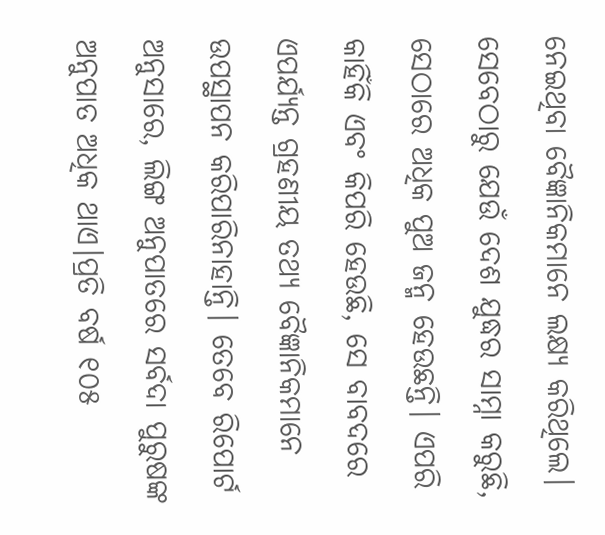ନେଇଥିବା ବୈଜ୍ଞାନିକମାନେ ଲକ୍ଷ୍ୟ କରିଥିଲେ। ସେବେଠାରୁ ଯେଉଁ ଦେଶ ଯୁଦ୍ଧର ସାମ୍ନା କରୁଛି, ସେଠାରେ ଅଧିକ ପୁଅ ଜନ୍ମ ହେଉଛନ୍ତି। ଏପରି କାହିଁକି ଏବଂ କିପରି ହେଉଛି, ସେ ବାବଦରେ ଏପର୍ଯ୍ୟନ୍ତ ଗ୍ରହଣୀୟ ତଥ୍ୟ ବୈଜ୍ଞାନିକମାନେ ଉପସ୍ଥାପନ କରିପାରିନାହାନ୍ତି। ତେବେ ରିପୋର୍ଟ ଅନୁସାରେ, ଲିଙ୍ଗ ଅନୁପାତରେ ସର୍ବଦା ପୁରୁଷଙ୍କ ଅନୁପାତ ଅଧିକ ଥାଏ।ପ୍ରତି ବର୍ଷ ୧୦୫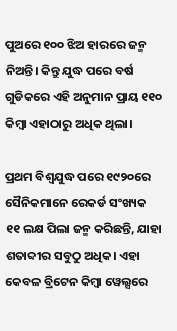ପୁଅରେ ୧୦୦ ଝିଅ ହାରରେ ଜନ୍ମ ନିଅନ୍ତି। କିନ୍ତୁ ଯୁଦ୍ଧ ପରେ ବର୍ଷ ଗୁଡିକରେ ଏହି ଅନୁମାନ ପ୍ରାୟ ୧୧୦ କିମ୍ବା ଏହାଠାରୁ ଅଧିକ ଥିଲା।

ପ୍ରଥମ ବିଶ୍ୱଯୁଦ୍ଧ ପରେ ୧୯୨୦ରେ ସୈନିକମାନେ ରେକର୍ଡ ସଂଖ୍ୟକ ୧୧ ଲକ୍ଷ ପିଲା ଜନ୍ମ କରିଛନ୍ତି, ଯାହା ଶତାବ୍ଦୀର ସବୁଠୁ ଅଧିକ। ଏହା କେବଳ ବ୍ରିଟେନ କିମ୍ବା ୱେଲ୍ସରେ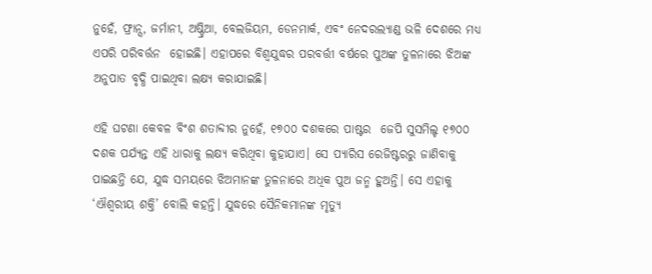ନୁହେଁ, ଫ୍ରାନ୍ସ, ଜର୍ମାନୀ, ଅଷ୍ଟ୍ରିଆ, ବେଲଜିୟମ, ଡେନମାର୍କ, ଏବଂ ନେଦରଲ୍ୟାଣ୍ଡ ଭଳି ଦେଶରେ ମଧ୍ୟ ଏପରି ପରିବର୍ତ୍ତନ  ହୋଇଛି। ଏହାପରେ ବିଶ୍ୱଯୁଦ୍ଧର ପରବର୍ତ୍ତୀ ବର୍ଷରେ ପୁଅଙ୍କ ତୁଳନାରେ ଝିଅଙ୍କ ଅନୁପାତ ବୃଦ୍ଧି ପାଇଥିବା ଲକ୍ଷ୍ୟ କରାଯାଇଛି।

ଏହି ଘଟଣା କେବଳ ବିଂଶ ଶତାବ୍ଦୀର ନୁହେଁ, ୧୭୦୦ ଦଶକରେ ପାଷ୍ଟର  ଜେପି ସୁସମିଲ୍ଚ ୧୭୦୦ ଦଶକ ପର୍ଯ୍ୟନ୍ତ ଏହି ଧାରାକୁ ଲକ୍ଷ୍ୟ କରିଥିବା କୁହାଯାଏ। ସେ ପ୍ୟାରିସ ରେଜିଷ୍ଟରରୁ ଜାଣିବାକୁ ପାଇଛନ୍ତି ଯେ, ଯୁଦ୍ଧ ସମୟରେ ଝିଅମାନଙ୍କ ତୁଳନାରେ ଅଧିକ ପୁଅ ଜନ୍ମ ହୁଅନ୍ତି। ସେ ଏହାକୁ ‘ଐଶ୍ୱରୀୟ ଶକ୍ତି’ ବୋଲି କହନ୍ତି। ଯୁଦ୍ଧରେ ସୈନିକମାନଙ୍କ ମୃତ୍ୟୁ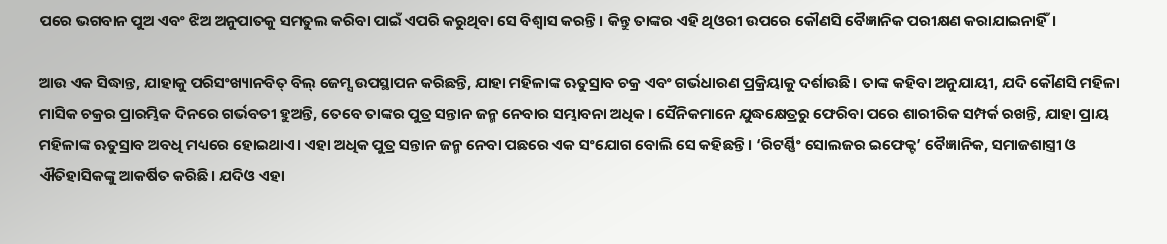ପରେ ଭଗବାନ ପୁଅ ଏବଂ ଝିଅ ଅନୁପାତକୁ ସମତୁଲ କରିବା ପାଇଁ ଏପରି କରୁଥିବା ସେ ବିଶ୍ୱାସ କରନ୍ତି। କିନ୍ତୁ ତାଙ୍କର ଏହି ଥିଓରୀ ଉପରେ କୌଣସି ବୈଜ୍ଞାନିକ ପରୀକ୍ଷଣ କରାଯାଇନାହିଁ।

ଆଉ ଏକ ସିଦ୍ଧାନ୍ତ, ଯାହାକୁ ପରିସଂଖ୍ୟାନବିତ୍ ବିଲ୍ ଜେମ୍ସ ଉପସ୍ଥାପନ କରିଛନ୍ତି, ଯାହା ମହିଳାଙ୍କ ଋତୁସ୍ରାବ ଚକ୍ର ଏବଂ ଗର୍ଭଧାରଣ ପ୍ରକ୍ରିୟାକୁ ଦର୍ଶାଉଛି। ତାଙ୍କ କହିବା ଅନୁଯାୟୀ, ଯଦି କୌଣସି ମହିଳା ମାସିକ ଚକ୍ରର ପ୍ରାରମ୍ଭିକ ଦିନରେ ଗର୍ଭବତୀ ହୁଅନ୍ତି, ତେବେ ତାଙ୍କର ପୁତ୍ର ସନ୍ତାନ ଜନ୍ମ ନେବାର ସମ୍ଭାବନା ଅଧିକ। ସୈନିକମାନେ ଯୁଦ୍ଧକ୍ଷେତ୍ରରୁ ଫେରିବା ପରେ ଶାରୀରିକ ସମ୍ପର୍କ ରଖନ୍ତି, ଯାହା ପ୍ରାୟ ମହିଳାଙ୍କ ଋତୁସ୍ରାବ ଅବଧି ମଧ୍ୟରେ ହୋଇଥାଏ। ଏହା ଅଧିକ ପୁତ୍ର ସନ୍ତାନ ଜନ୍ମ ନେବା ପଛରେ ଏକ ସଂଯୋଗ ବୋଲି ସେ କହିଛନ୍ତି। ‘ରିଟର୍ଣ୍ଣିଂ ସୋଲଜର ଇଫେକ୍ଟ’ ବୈଜ୍ଞାନିକ, ସମାଜଶାସ୍ତ୍ରୀ ଓ ଐତିହାସିକଙ୍କୁ ଆକର୍ଷିତ କରିଛି। ଯଦିଓ ଏହା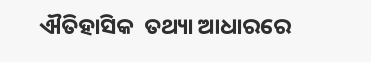ଐତିହାସିକ  ତଥ୍ୟା ଆଧାରରେ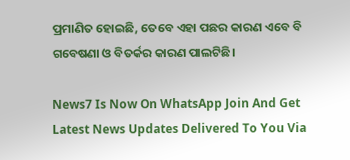ପ୍ରମାଣିତ ହୋଇଛି, ତେବେ ଏହା ପଛର କାରଣ ଏବେ ବି ଗବେଷଣା ଓ ବିତର୍କର କାରଣ ପାଲଟିଛି।

News7 Is Now On WhatsApp Join And Get Latest News Updates Delivered To You Via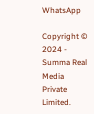WhatsApp

Copyright © 2024 - Summa Real Media Private Limited.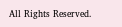All Rights Reserved.